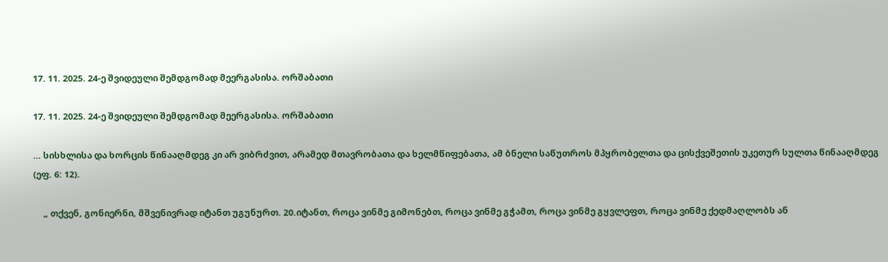17. 11. 2025. 24-ე შვიდეული შემდგომად მეერგასისა. ორშაბათი

17. 11. 2025. 24-ე შვიდეული შემდგომად მეერგასისა. ორშაბათი

… სისხლისა და ხორცის წინააღმდეგ კი არ ვიბრძვით, არამედ მთავრობათა და ხელმწიფებათა, ამ ბნელი საწუთროს მპყრობელთა და ცისქვეშეთის უკეთურ სულთა წინააღმდეგ (ეფ. 6: 12).

     „ თქვენ, გონიერნი, მშვენივრად იტანთ უგუნურთ. 20.იტანთ, როცა ვინმე გიმონებთ, როცა ვინმე გჭამთ, როცა ვინმე გყვლეფთ, როცა ვინმე ქედმაღლობს ან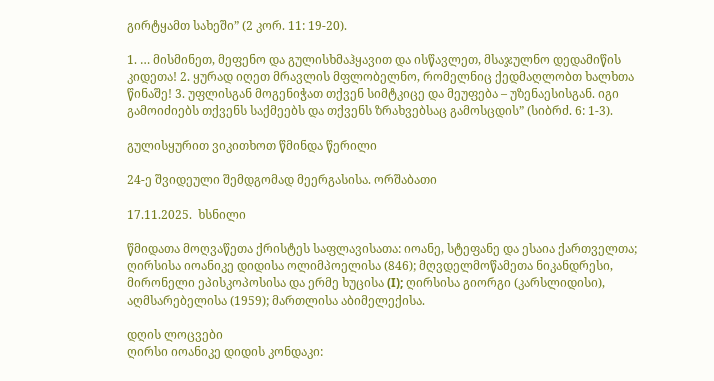გირტყამთ სახეში” (2 კორ. 11: 19-20).

1. … მისმინეთ, მეფენო და გულისხმაჰყავით და ისწავლეთ, მსაჯულნო დედამიწის კიდეთა! 2. ყურად იღეთ მრავლის მფლობელნო, რომელნიც ქედმაღლობთ ხალხთა წინაშე! 3. უფლისგან მოგენიჭათ თქვენ სიმტკიცე და მეუფება – უზენაესისგან. იგი გამოიძიებს თქვენს საქმეებს და თქვენს ზრახვებსაც გამოსცდის” (სიბრძ. 6: 1-3).

გულისყურით ვიკითხოთ წმინდა წერილი

24-ე შვიდეული შემდგომად მეერგასისა. ორშაბათი

17.11.2025.  ხსნილი

წმიდათა მოღვაწეთა ქრისტეს საფლავისათა: იოანე, სტეფანე და ესაია ქართველთა; ღირსისა იოანიკე დიდისა ოლიმპოელისა (846); მღვდელმოწამეთა ნიკანდრესი, მირონელი ეპისკოპოსისა და ერმე ხუცისა (I); ღირსისა გიორგი (კარსლიდისი), აღმსარებელისა (1959); მართლისა აბიმელექისა.

დღის ლოცვები
ღირსი იოანიკე დიდის კონდაკი: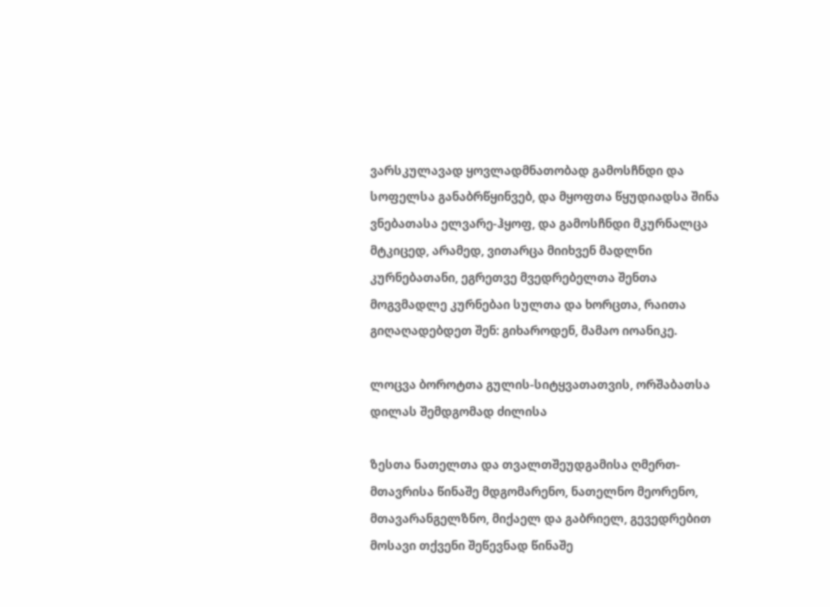ვარსკულავად ყოვლადმნათობად გამოსჩნდი და სოფელსა განაბრწყინვებ, და მყოფთა წყუდიადსა შინა ვნებათასა ელვარე-ჰყოფ, და გამოსჩნდი მკურნალცა მტკიცედ, არამედ, ვითარცა მიიხვენ მადლნი კურნებათანი, ეგრეთვე მვედრებელთა შენთა მოგვმადლე კურნებაი სულთა და ხორცთა, რაითა გიღაღადებდეთ შენ: გიხაროდენ, მამაო იოანიკე.

ლოცვა ბოროტთა გულის-სიტყვათათვის, ორშაბათსა დილას შემდგომად ძილისა

ზესთა ნათელთა და თვალთშეუდგამისა ღმერთ-მთავრისა წინაშე მდგომარენო, ნათელნო მეორენო, მთავარანგელზნო, მიქაელ და გაბრიელ, გევედრებით მოსავი თქვენი შეწევნად წინაშე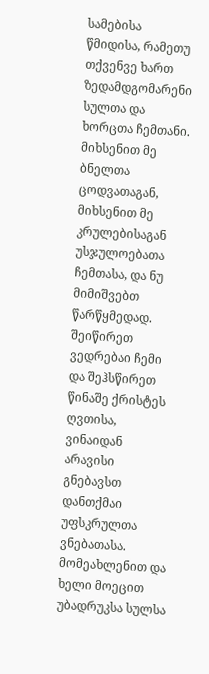სამებისა წმიდისა, რამეთუ თქვენვე ხართ ზედამდგომარენი სულთა და ხორცთა ჩემთანი. მიხსენით მე ბნელთა ცოდვათაგან, მიხსენით მე კრულებისაგან უსჯულოებათა ჩემთასა, და ნუ მიმიშვებთ წარწყმედად. შეიწირეთ ვედრებაი ჩემი და შეჰსწირეთ წინაშე ქრისტეს ღვთისა, ვინაიდან არავისი გნებავსთ დანთქმაი უფსკრულთა ვნებათასა. მომეახლენით და ხელი მოეცით უბადრუკსა სულსა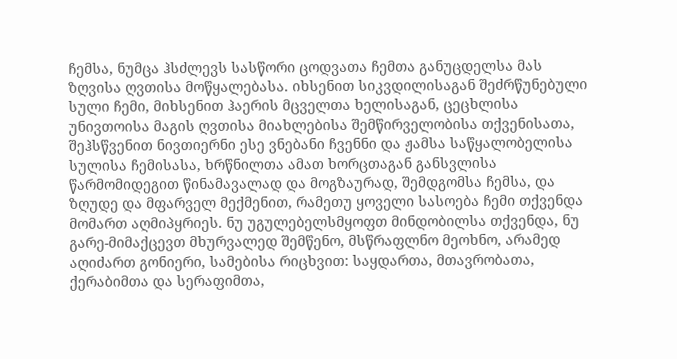ჩემსა, ნუმცა ჰსძლევს სასწორი ცოდვათა ჩემთა განუცდელსა მას ზღვისა ღვთისა მოწყალებასა. იხსენით სიკვდილისაგან შეძრწუნებული სული ჩემი, მიხსენით ჰაერის მცველთა ხელისაგან, ცეცხლისა უნივთოისა მაგის ღვთისა მიახლებისა შემწირველობისა თქვენისათა, შეჰსწვენით ნივთიერნი ესე ვნებანი ჩვენნი და ჟამსა საწყალობელისა სულისა ჩემისასა, ხრწნილთა ამათ ხორცთაგან განსვლისა წარმომიდეგით წინამავალად და მოგზაურად, შემდგომსა ჩემსა, და ზღუდე და მფარველ მექმენით, რამეთუ ყოველი სასოება ჩემი თქვენდა მომართ აღმიპყრიეს. ნუ უგულებელსმყოფთ მინდობილსა თქვენდა, ნუ გარე-მიმაქცევთ მხურვალედ შემწენო, მსწრაფლნო მეოხნო, არამედ აღიძართ გონიერი, სამებისა რიცხვით: საყდართა, მთავრობათა, ქერაბიმთა და სერაფიმთა,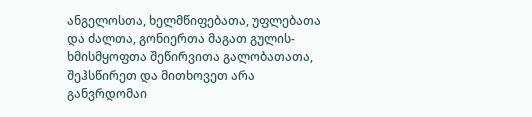ანგელოსთა, ხელმწიფებათა, უფლებათა და ძალთა, გონიერთა მაგათ გულის-ხმისმყოფთა შეწირვითა გალობათათა, შეჰსწირეთ და მითხოვეთ არა განვრდომაი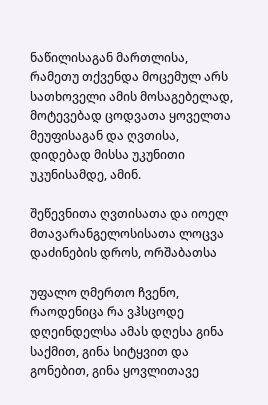ნაწილისაგან მართლისა, რამეთუ თქვენდა მოცემულ არს სათხოველი ამის მოსაგებელად, მოტევებად ცოდვათა ყოველთა მეუფისაგან და ღვთისა, დიდებად მისსა უკუნითი უკუნისამდე, ამინ.

შეწევნითა ღვთისათა და იოელ მთავარანგელოსისათა ლოცვა დაძინების დროს, ორშაბათსა

უფალო ღმერთო ჩვენო, რაოდენიცა რა ვჰსცოდე დღეინდელსა ამას დღესა გინა საქმით, გინა სიტყვით და გონებით, გინა ყოვლითავე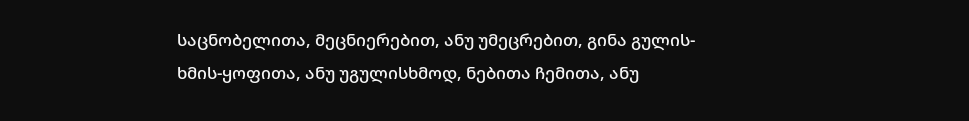საცნობელითა, მეცნიერებით, ანუ უმეცრებით, გინა გულის-ხმის-ყოფითა, ანუ უგულისხმოდ, ნებითა ჩემითა, ანუ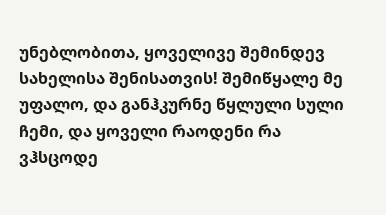უნებლობითა, ყოველივე შემინდევ სახელისა შენისათვის! შემიწყალე მე უფალო, და განჰკურნე წყლული სული ჩემი, და ყოველი რაოდენი რა ვჰსცოდე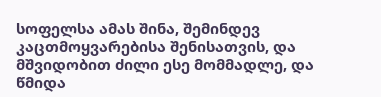სოფელსა ამას შინა, შემინდევ კაცთმოყვარებისა შენისათვის, და მშვიდობით ძილი ესე მომმადლე, და წმიდა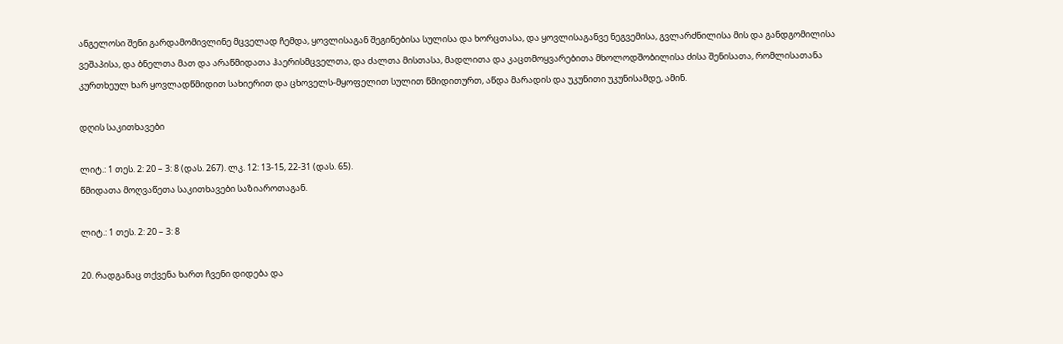ანგელოსი შენი გარდამომივლინე მცველად ჩემდა, ყოვლისაგან შეგინებისა სულისა და ხორცთასა, და ყოვლისაგანვე ნეგვემისა, გვლარძნილისა მის და განდგომილისა ვეშაპისა, და ბნელთა მათ და არაწმიდათა ჰაერისმცველთა, და ძალთა მისთასა, მადლითა და კაცთმოყვარებითა მხოლოდშობილისა ძისა შენისათა, რომლისათანა კურთხეულ ხარ ყოვლადწმიდით სახიერით და ცხოველს-მყოფელით სულით წმიდითურთ, აწდა მარადის და უკუნითი უკუნისამდე, ამინ.

დღის საკითხავები

ლიტ.: 1 თეს. 2: 20 – 3: 8 (დას. 267). ლკ. 12: 13-15, 22-31 (დას. 65).
წმიდათა მოღვაწეთა საკითხავები საზიაროთაგან.

ლიტ.: 1 თეს. 2: 20 – 3: 8

20. რადგანაც თქვენა ხართ ჩვენი დიდება და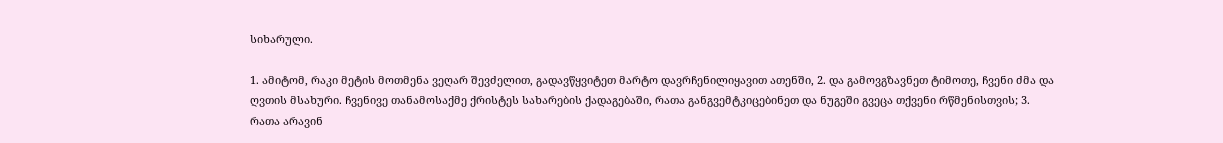სიხარული.

1. ამიტომ, რაკი მეტის მოთმენა ვეღარ შევძელით, გადავწყვიტეთ მარტო დავრჩენილიყავით ათენში, 2. და გამოვგზავნეთ ტიმოთე, ჩვენი ძმა და ღვთის მსახური. ჩვენივე თანამოსაქმე ქრისტეს სახარების ქადაგებაში, რათა განგვემტკიცებინეთ და ნუგეში გვეცა თქვენი რწმენისთვის; 3. რათა არავინ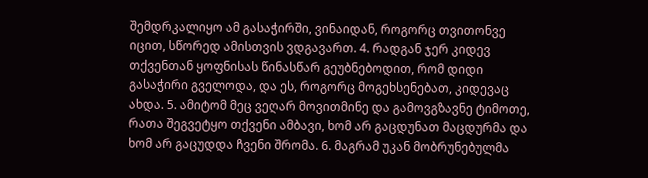შემდრკალიყო ამ გასაჭირში, ვინაიდან, როგორც თვითონვე იცით, სწორედ ამისთვის ვდგავართ. 4. რადგან ჯერ კიდევ თქვენთან ყოფნისას წინასწარ გეუბნებოდით, რომ დიდი გასაჭირი გველოდა, და ეს, როგორც მოგეხსენებათ, კიდევაც ახდა. 5. ამიტომ მეც ვეღარ მოვითმინე და გამოვგზავნე ტიმოთე, რათა შეგვეტყო თქვენი ამბავი, ხომ არ გაცდუნათ მაცდურმა და ხომ არ გაცუდდა ჩვენი შრომა. 6. მაგრამ უკან მობრუნებულმა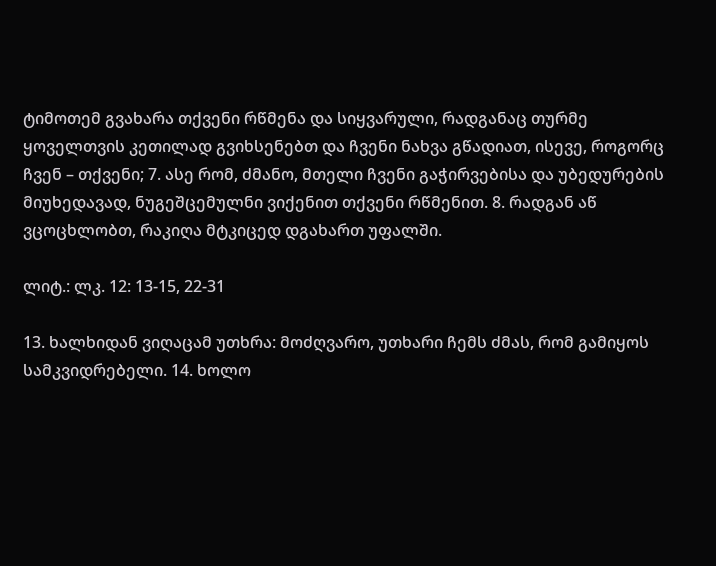ტიმოთემ გვახარა თქვენი რწმენა და სიყვარული, რადგანაც თურმე ყოველთვის კეთილად გვიხსენებთ და ჩვენი ნახვა გწადიათ, ისევე, როგორც ჩვენ – თქვენი; 7. ასე რომ, ძმანო, მთელი ჩვენი გაჭირვებისა და უბედურების მიუხედავად, ნუგეშცემულნი ვიქენით თქვენი რწმენით. 8. რადგან აწ ვცოცხლობთ, რაკიღა მტკიცედ დგახართ უფალში.

ლიტ.: ლკ. 12: 13-15, 22-31

13. ხალხიდან ვიღაცამ უთხრა: მოძღვარო, უთხარი ჩემს ძმას, რომ გამიყოს სამკვიდრებელი. 14. ხოლო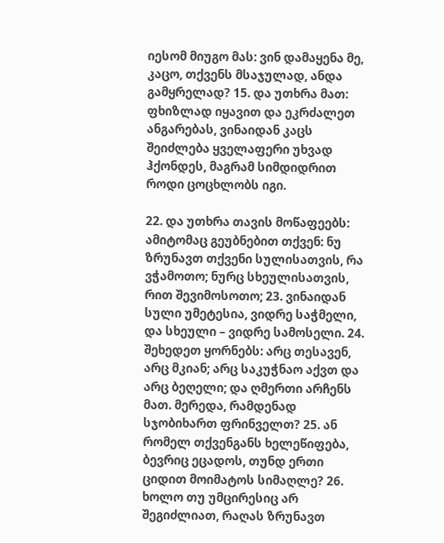იესომ მიუგო მას: ვინ დამაყენა მე, კაცო, თქვენს მსაჯულად, ანდა გამყრელად? 15. და უთხრა მათ: ფხიზლად იყავით და ეკრძალეთ ანგარებას, ვინაიდან კაცს შეიძლება ყველაფერი უხვად ჰქონდეს, მაგრამ სიმდიდრით როდი ცოცხლობს იგი.

22. და უთხრა თავის მოწაფეებს: ამიტომაც გეუბნებით თქვენ: ნუ ზრუნავთ თქვენი სულისათვის, რა ვჭამოთო; ნურც სხეულისათვის, რით შევიმოსოთო; 23. ვინაიდან სული უმეტესია, ვიდრე საჭმელი, და სხეული – ვიდრე სამოსელი. 24. შეხედეთ ყორნებს: არც თესავენ, არც მკიან; არც საკუჭნაო აქვთ და არც ბეღელი; და ღმერთი არჩენს მათ. მერედა, რამდენად სჯობიხართ ფრინველთ? 25. ან რომელ თქვენგანს ხელეწიფება, ბევრიც ეცადოს, თუნდ ერთი ციდით მოიმატოს სიმაღლე? 26. ხოლო თუ უმცირესიც არ შეგიძლიათ, რაღას ზრუნავთ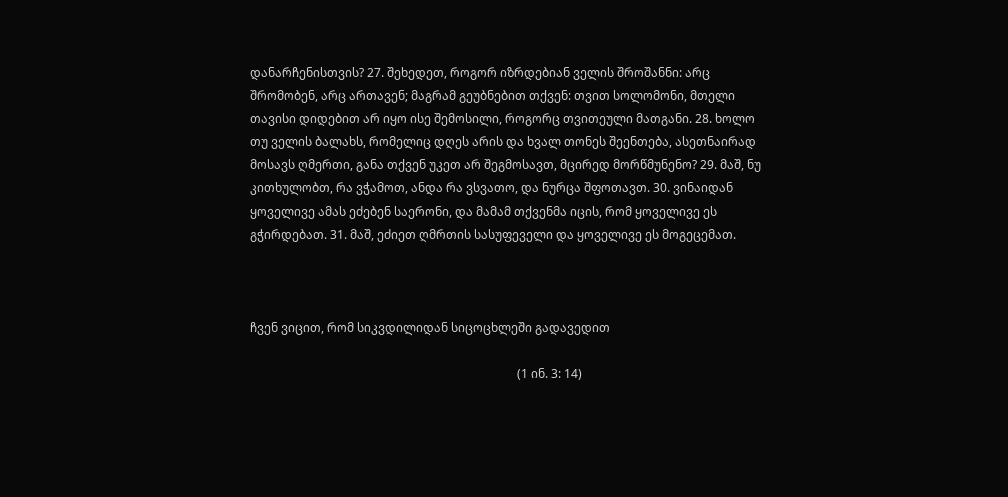დანარჩენისთვის? 27. შეხედეთ, როგორ იზრდებიან ველის შროშანნი: არც შრომობენ, არც ართავენ; მაგრამ გეუბნებით თქვენ: თვით სოლომონი, მთელი თავისი დიდებით არ იყო ისე შემოსილი, როგორც თვითეული მათგანი. 28. ხოლო თუ ველის ბალახს, რომელიც დღეს არის და ხვალ თონეს შეენთება, ასეთნაირად მოსავს ღმერთი, განა თქვენ უკეთ არ შეგმოსავთ, მცირედ მორწმუნენო? 29. მაშ, ნუ კითხულობთ, რა ვჭამოთ, ანდა რა ვსვათო, და ნურცა შფოთავთ. 30. ვინაიდან ყოველივე ამას ეძებენ საერონი, და მამამ თქვენმა იცის, რომ ყოველივე ეს გჭირდებათ. 31. მაშ, ეძიეთ ღმრთის სასუფეველი და ყოველივე ეს მოგეცემათ.



ჩვენ ვიცით, რომ სიკვდილიდან სიცოცხლეში გადავედით

                                                                                         (1 ინ. 3: 14)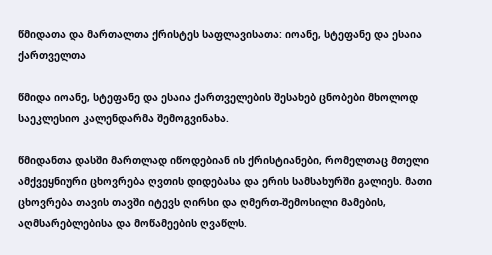წმიდათა და მართალთა ქრისტეს საფლავისათა: იოანე, სტეფანე და ესაია ქართველთა

წმიდა იოანე, სტეფანე და ესაია ქართველების შესახებ ცნობები მხოლოდ საეკლესიო კალენდარმა შემოგვინახა.

წმიდანთა დასში მართლად იწოდებიან ის ქრისტიანები, რომელთაც მთელი ამქვეყნიური ცხოვრება ღვთის დიდებასა და ერის სამსახურში გალიეს. მათი ცხოვრება თავის თავში იტევს ღირსი და ღმერთ-შემოსილი მამების, აღმსარებლებისა და მოწამეების ღვაწლს.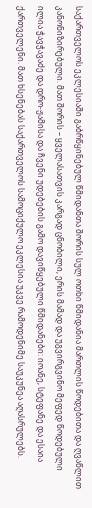საქართველოს ეკლესიაში გაბრწყინებულ წმიდანთა შორის სულ ოთხი წმიდანია მართლის წოდებითა და ღვაწლით კანონიზირებული. მათ შორის – ყველასათვის კარგად ცნობილი, ერის მამად და უგვირგვინო მეფედ წოდებული ილია ჭავჭავაძე და დრო-ჟამისა და ჩვენი უდებების გამო დავიწყებული წმიდანები: იოანე, სტეფანე და ესაია ქართველენი. მათ ხსენებას საქართველოს სამოციქულო ეკლესია უკვე რამოდენიმე საუკუნეა აღასრულებს.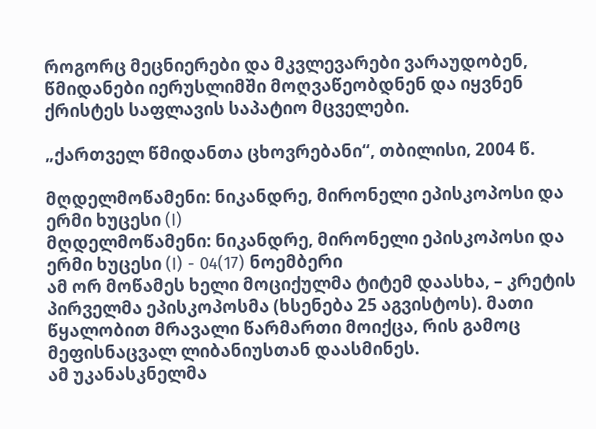როგორც მეცნიერები და მკვლევარები ვარაუდობენ, წმიდანები იერუსლიმში მოღვაწეობდნენ და იყვნენ ქრისტეს საფლავის საპატიო მცველები.

„ქართველ წმიდანთა ცხოვრებანი“, თბილისი, 2004 წ.

მღდელმოწამენი: ნიკანდრე, მირონელი ეპისკოპოსი და ერმი ხუცესი (I)
მღდელმოწამენი: ნიკანდრე, მირონელი ეპისკოპოსი და ერმი ხუცესი (I) - 04(17) ნოემბერი
ამ ორ მოწამეს ხელი მოციქულმა ტიტემ დაასხა, – კრეტის პირველმა ეპისკოპოსმა (ხსენება 25 აგვისტოს). მათი წყალობით მრავალი წარმართი მოიქცა, რის გამოც მეფისნაცვალ ლიბანიუსთან დაასმინეს.
ამ უკანასკნელმა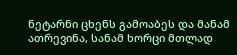ნეტარნი ცხენს გამოაბეს და მანამ ათრევინა, სანამ ხორცი მთლად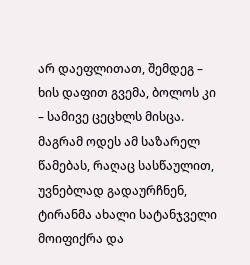არ დაეფლითათ, შემდეგ – ხის დაფით გვემა, ბოლოს კი – სამივე ცეცხლს მისცა.
მაგრამ ოდეს ამ საზარელ წამებას, რაღაც სასწაულით, უვნებლად გადაურჩნენ, ტირანმა ახალი სატანჯველი მოიფიქრა და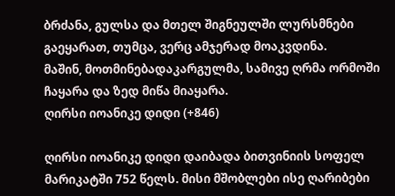ბრძანა, გულსა და მთელ შიგნეულში ლურსმნები გაეყარათ, თუმცა, ვერც ამჯერად მოაკვდინა.
მაშინ, მოთმინებადაკარგულმა, სამივე ღრმა ორმოში ჩაყარა და ზედ მიწა მიაყარა.
ღირსი იოანიკე დიდი (+846)

ღირსი იოანიკე დიდი დაიბადა ბითვინიის სოფელ მარიკატში 752 წელს. მისი მშობლები ისე ღარიბები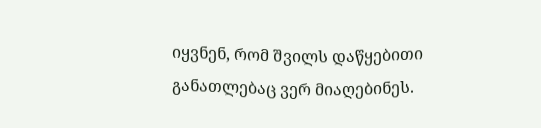იყვნენ, რომ შვილს დაწყებითი განათლებაც ვერ მიაღებინეს.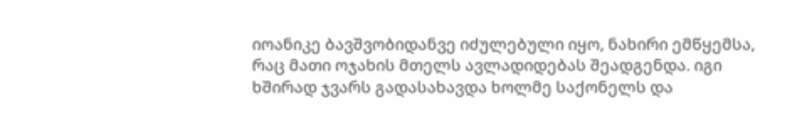იოანიკე ბავშვობიდანვე იძულებული იყო, ნახირი ემწყემსა, რაც მათი ოჯახის მთელს ავლადიდებას შეადგენდა. იგი ხშირად ჯვარს გადასახავდა ხოლმე საქონელს და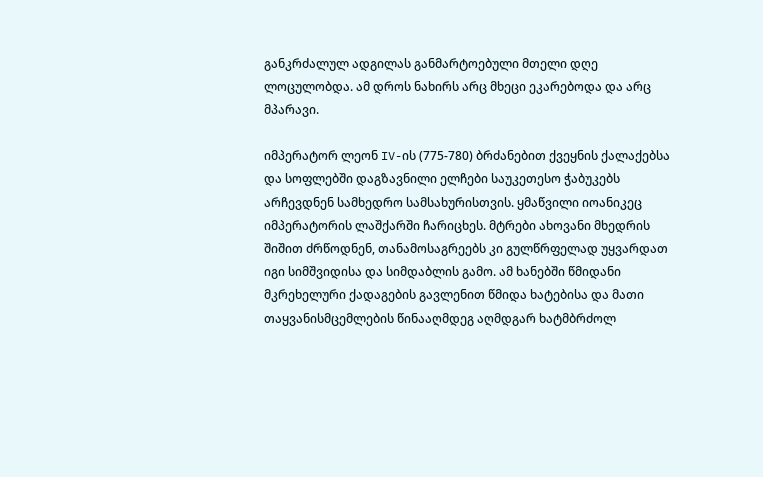განკრძალულ ადგილას განმარტოებული მთელი დღე ლოცულობდა. ამ დროს ნახირს არც მხეცი ეკარებოდა და არც მპარავი.

იმპერატორ ლეონ IV-ის (775-780) ბრძანებით ქვეყნის ქალაქებსა და სოფლებში დაგზავნილი ელჩები საუკეთესო ჭაბუკებს არჩევდნენ სამხედრო სამსახურისთვის. ყმაწვილი იოანიკეც იმპერატორის ლაშქარში ჩარიცხეს. მტრები ახოვანი მხედრის შიშით ძრწოდნენ, თანამოსაგრეებს კი გულწრფელად უყვარდათ იგი სიმშვიდისა და სიმდაბლის გამო. ამ ხანებში წმიდანი მკრეხელური ქადაგების გავლენით წმიდა ხატებისა და მათი თაყვანისმცემლების წინააღმდეგ აღმდგარ ხატმბრძოლ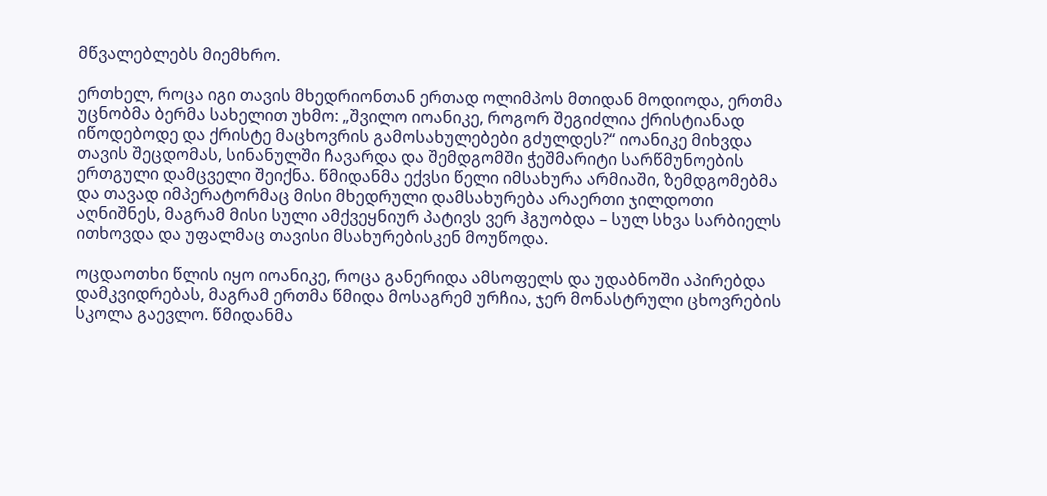მწვალებლებს მიემხრო.

ერთხელ, როცა იგი თავის მხედრიონთან ერთად ოლიმპოს მთიდან მოდიოდა, ერთმა უცნობმა ბერმა სახელით უხმო: „შვილო იოანიკე, როგორ შეგიძლია ქრისტიანად იწოდებოდე და ქრისტე მაცხოვრის გამოსახულებები გძულდეს?“ იოანიკე მიხვდა თავის შეცდომას, სინანულში ჩავარდა და შემდგომში ჭეშმარიტი სარწმუნოების ერთგული დამცველი შეიქნა. წმიდანმა ექვსი წელი იმსახურა არმიაში, ზემდგომებმა და თავად იმპერატორმაც მისი მხედრული დამსახურება არაერთი ჯილდოთი აღნიშნეს, მაგრამ მისი სული ამქვეყნიურ პატივს ვერ ჰგუობდა – სულ სხვა სარბიელს ითხოვდა და უფალმაც თავისი მსახურებისკენ მოუწოდა.

ოცდაოთხი წლის იყო იოანიკე, როცა განერიდა ამსოფელს და უდაბნოში აპირებდა დამკვიდრებას, მაგრამ ერთმა წმიდა მოსაგრემ ურჩია, ჯერ მონასტრული ცხოვრების სკოლა გაევლო. წმიდანმა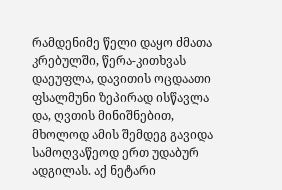რამდენიმე წელი დაყო ძმათა კრებულში, წერა-კითხვას დაეუფლა, დავითის ოცდაათი ფსალმუნი ზეპირად ისწავლა და, ღვთის მინიშნებით, მხოლოდ ამის შემდეგ გავიდა სამოღვაწეოდ ერთ უდაბურ ადგილას. აქ ნეტარი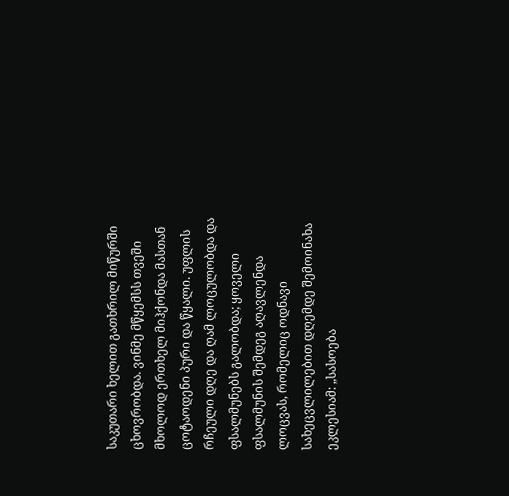საკუთარი ხელით გათხრილ მიწურში ცხოვრობდა. ვინმე მწყემსს თვეში მხოლოდ ერთხელ მიჰქონდა მასთან ცოტაოდენი პური და წყალი. უფლის რჩეული დღე და ღამ ლოცულობდა და ფსალმუნებს გალობდა; ყოველი ფსალმუნის შემდეგ აღავლენდა ლოცვას, რომელიც ოდნავი სახეცვლილებით დღემდე შემოინახა ეკლესიამ: „სასოება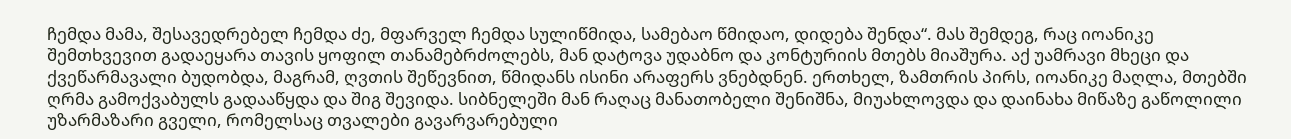ჩემდა მამა, შესავედრებელ ჩემდა ძე, მფარველ ჩემდა სულიწმიდა, სამებაო წმიდაო, დიდება შენდა“. მას შემდეგ, რაც იოანიკე შემთხვევით გადაეყარა თავის ყოფილ თანამებრძოლებს, მან დატოვა უდაბნო და კონტურიის მთებს მიაშურა. აქ უამრავი მხეცი და ქვეწარმავალი ბუდობდა, მაგრამ, ღვთის შეწევნით, წმიდანს ისინი არაფერს ვნებდნენ. ერთხელ, ზამთრის პირს, იოანიკე მაღლა, მთებში ღრმა გამოქვაბულს გადააწყდა და შიგ შევიდა. სიბნელეში მან რაღაც მანათობელი შენიშნა, მიუახლოვდა და დაინახა მიწაზე გაწოლილი უზარმაზარი გველი, რომელსაც თვალები გავარვარებული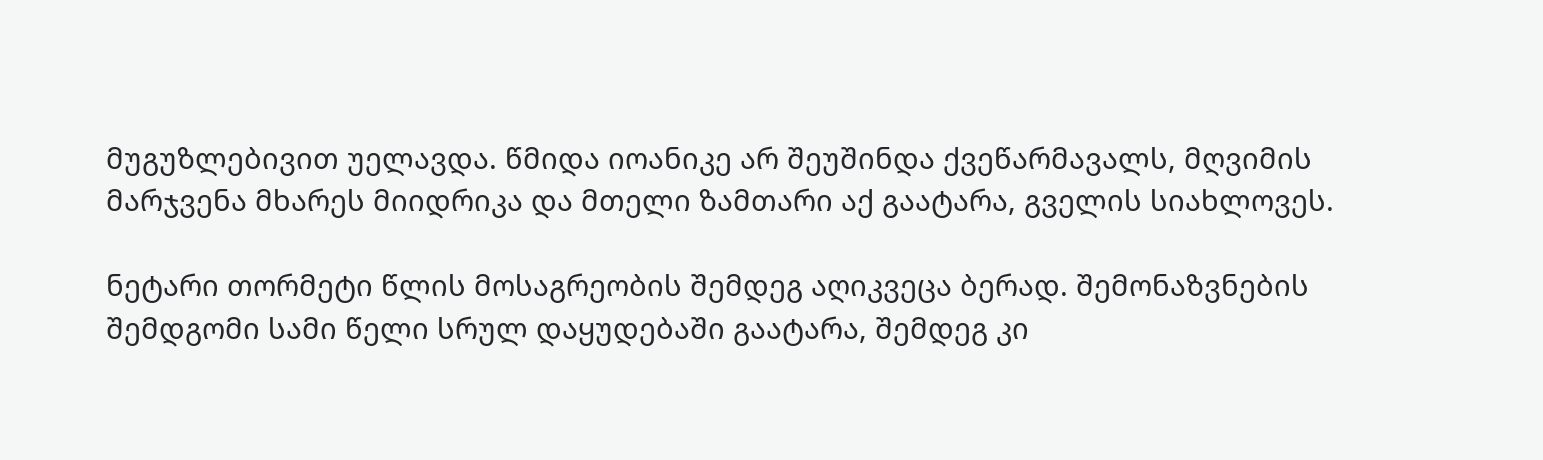მუგუზლებივით უელავდა. წმიდა იოანიკე არ შეუშინდა ქვეწარმავალს, მღვიმის მარჯვენა მხარეს მიიდრიკა და მთელი ზამთარი აქ გაატარა, გველის სიახლოვეს.

ნეტარი თორმეტი წლის მოსაგრეობის შემდეგ აღიკვეცა ბერად. შემონაზვნების შემდგომი სამი წელი სრულ დაყუდებაში გაატარა, შემდეგ კი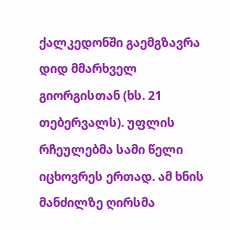ქალკედონში გაემგზავრა დიდ მმარხველ გიორგისთან (ხს. 21 თებერვალს). უფლის რჩეულებმა სამი წელი იცხოვრეს ერთად. ამ ხნის მანძილზე ღირსმა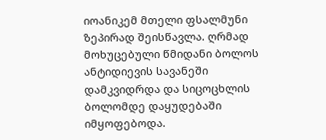იოანიკემ მთელი ფსალმუნი ზეპირად შეისწავლა. ღრმად მოხუცებული წმიდანი ბოლოს ანტიდიევის სავანეში დამკვიდრდა და სიცოცხლის ბოლომდე დაყუდებაში იმყოფებოდა.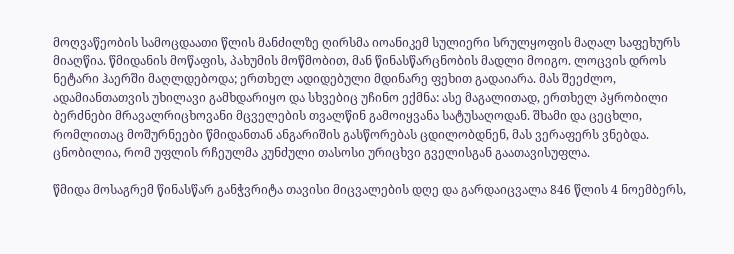მოღვაწეობის სამოცდაათი წლის მანძილზე ღირსმა იოანიკემ სულიერი სრულყოფის მაღალ საფეხურს მიაღწია. წმიდანის მოწაფის, პახუმის მოწმობით, მან წინასწარცნობის მადლი მოიგო. ლოცვის დროს ნეტარი ჰაერში მაღლდებოდა; ერთხელ ადიდებული მდინარე ფეხით გადაიარა. მას შეეძლო, ადამიანთათვის უხილავი გამხდარიყო და სხვებიც უჩინო ექმნა: ასე მაგალითად, ერთხელ პყრობილი ბერძნები მრავალრიცხოვანი მცველების თვალწინ გამოიყვანა სატუსაღოდან. შხამი და ცეცხლი, რომლითაც მოშურნეები წმიდანთან ანგარიშის გასწორებას ცდილობდნენ, მას ვერაფერს ვნებდა. ცნობილია, რომ უფლის რჩეულმა კუნძული თასოსი ურიცხვი გველისგან გაათავისუფლა.

წმიდა მოსაგრემ წინასწარ განჭვრიტა თავისი მიცვალების დღე და გარდაიცვალა 846 წლის 4 ნოემბერს,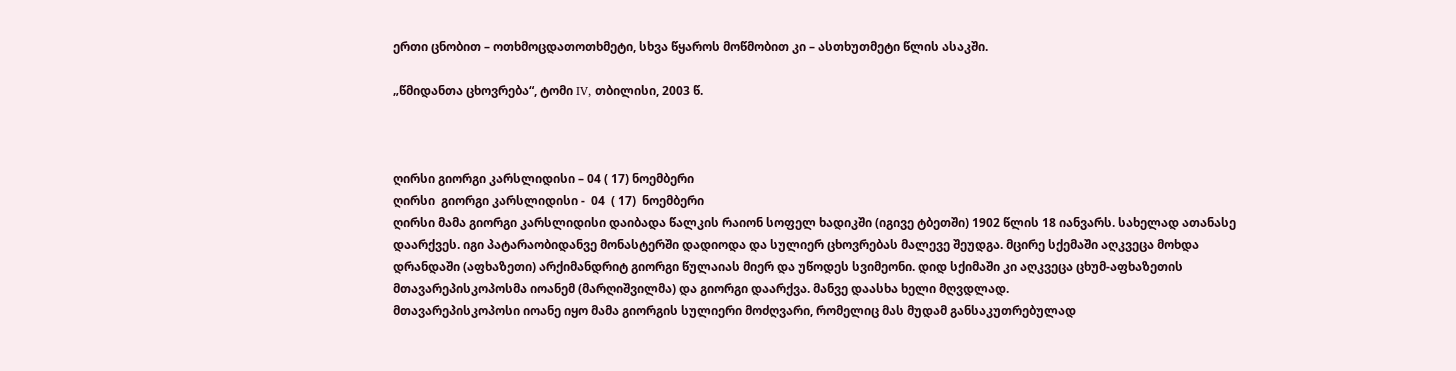ერთი ცნობით – ოთხმოცდათოთხმეტი, სხვა წყაროს მოწმობით კი – ასთხუთმეტი წლის ასაკში.

„წმიდანთა ცხოვრება“, ტომი IV, თბილისი, 2003 წ.



ღირსი გიორგი კარსლიდისი – 04 ( 17) ნოემბერი
ღირსი  გიორგი კარსლიდისი -  04  ( 17)  ნოემბერი
ღირსი მამა გიორგი კარსლიდისი დაიბადა წალკის რაიონ სოფელ ხადიკში (იგივე ტბეთში) 1902 წლის 18 იანვარს. სახელად ათანასე დაარქვეს. იგი პატარაობიდანვე მონასტერში დადიოდა და სულიერ ცხოვრებას მალევე შეუდგა. მცირე სქემაში აღკვეცა მოხდა დრანდაში (აფხაზეთი) არქიმანდრიტ გიორგი წულაიას მიერ და უწოდეს სვიმეონი. დიდ სქიმაში კი აღკვეცა ცხუმ-აფხაზეთის მთავარეპისკოპოსმა იოანემ (მარღიშვილმა) და გიორგი დაარქვა. მანვე დაასხა ხელი მღვდლად.
მთავარეპისკოპოსი იოანე იყო მამა გიორგის სულიერი მოძღვარი, რომელიც მას მუდამ განსაკუთრებულად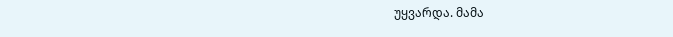უყვარდა. მამა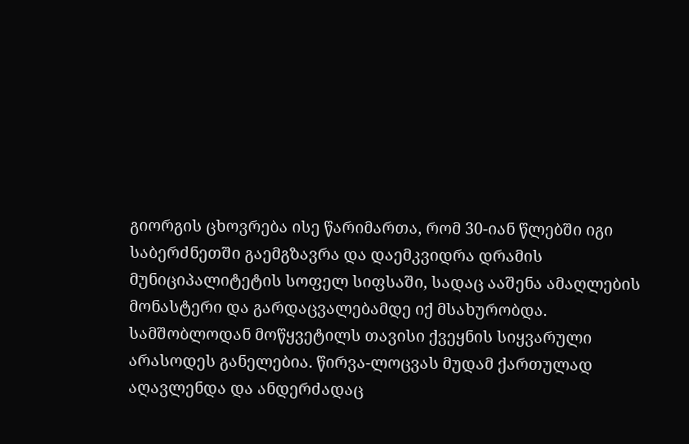გიორგის ცხოვრება ისე წარიმართა, რომ 30-იან წლებში იგი საბერძნეთში გაემგზავრა და დაემკვიდრა დრამის მუნიციპალიტეტის სოფელ სიფსაში, სადაც ააშენა ამაღლების მონასტერი და გარდაცვალებამდე იქ მსახურობდა.
სამშობლოდან მოწყვეტილს თავისი ქვეყნის სიყვარული არასოდეს განელებია. წირვა-ლოცვას მუდამ ქართულად აღავლენდა და ანდერძადაც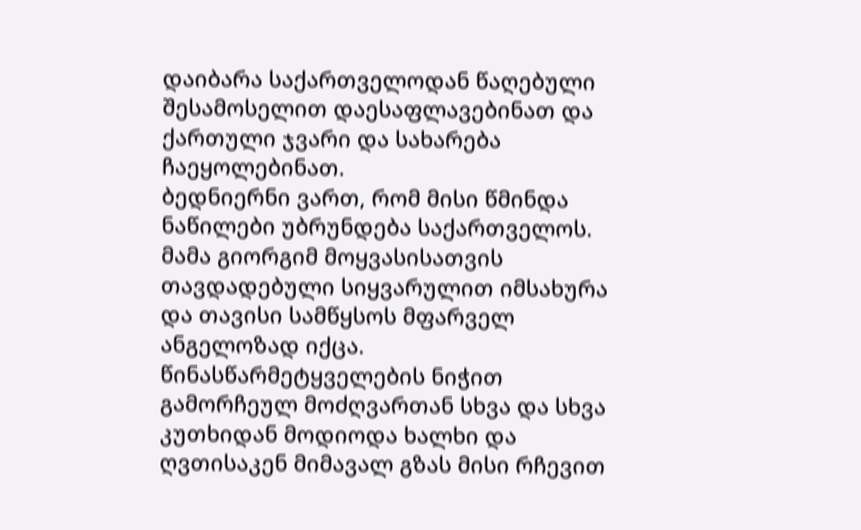დაიბარა საქართველოდან წაღებული შესამოსელით დაესაფლავებინათ და ქართული ჯვარი და სახარება ჩაეყოლებინათ.
ბედნიერნი ვართ, რომ მისი წმინდა ნაწილები უბრუნდება საქართველოს.
მამა გიორგიმ მოყვასისათვის თავდადებული სიყვარულით იმსახურა და თავისი სამწყსოს მფარველ ანგელოზად იქცა. წინასწარმეტყველების ნიჭით გამორჩეულ მოძღვართან სხვა და სხვა კუთხიდან მოდიოდა ხალხი და ღვთისაკენ მიმავალ გზას მისი რჩევით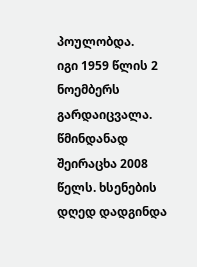პოულობდა.
იგი 1959 წლის 2 ნოემბერს გარდაიცვალა. წმინდანად შეირაცხა 2008 წელს. ხსენების დღედ დადგინდა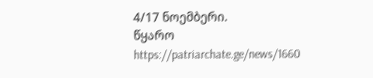4/17 ნოემბერი.
წყარო https://patriarchate.ge/news/1660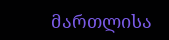მართლისა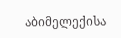აბიმელექისა